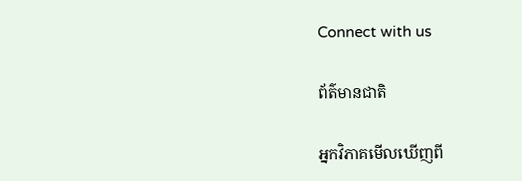Connect with us

ព័ត៌មានជាតិ

អ្នកវិភាគមើលឃើញពី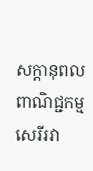សក្ដានុពលពាណិជ្ជកម្មសេរីរវា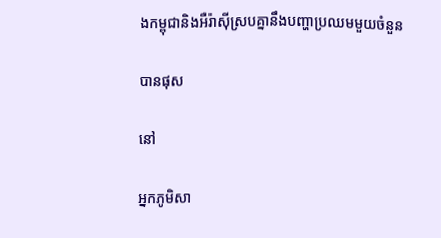ងកម្ពុជានិងអឺរ៉ាស៊ីស្របគ្នានឹងបញ្ហាប្រឈមមួយចំនួន

បានផុស

នៅ

អ្នកភូមិសា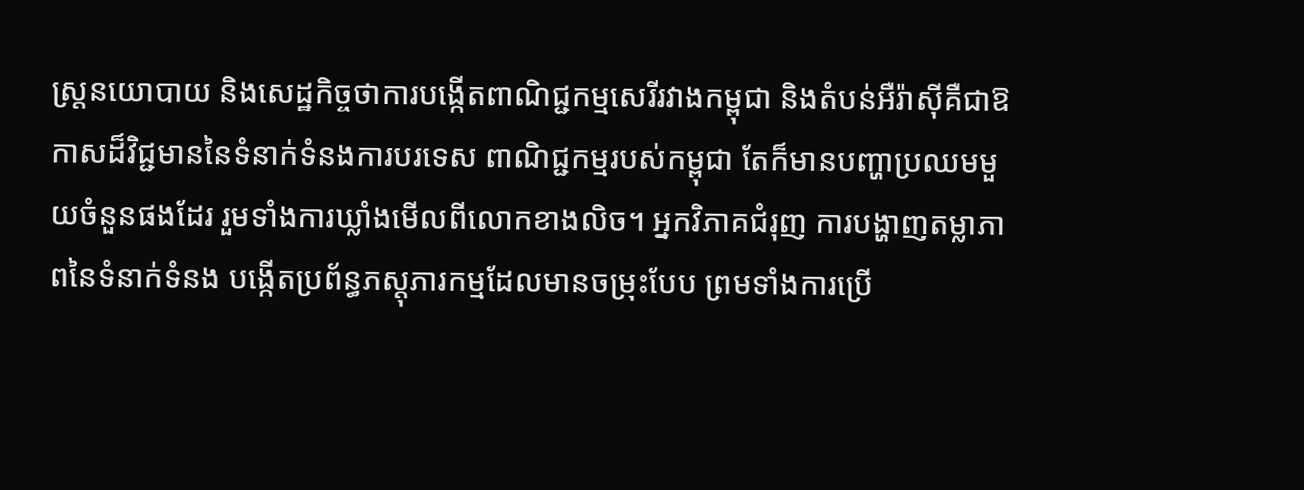ស្ត្រនយោបាយ និងសេដ្ឋកិច្ចថាការបង្កើតពាណិជ្ជកម្មសេរីរវាងកម្ពុជា និងតំបន់អឺរ៉ាស៊ីគឺជាឱកាសដ៏វិជ្ជមាននៃទំនាក់ទំនងការបរទេស ពាណិជ្ជកម្មរបស់កម្ពុជា តែក៏មានបញ្ហាប្រឈមមួយចំនួនផងដែរ រួមទាំងការឃ្លាំងមើលពីលោកខាងលិច។ អ្នកវិភាគជំរុញ ការបង្ហាញតម្លាភាពនៃទំនាក់ទំនង បង្កើតប្រព័ន្ធភស្តុភារកម្មដែលមានចម្រុះបែប ព្រមទាំងការប្រើ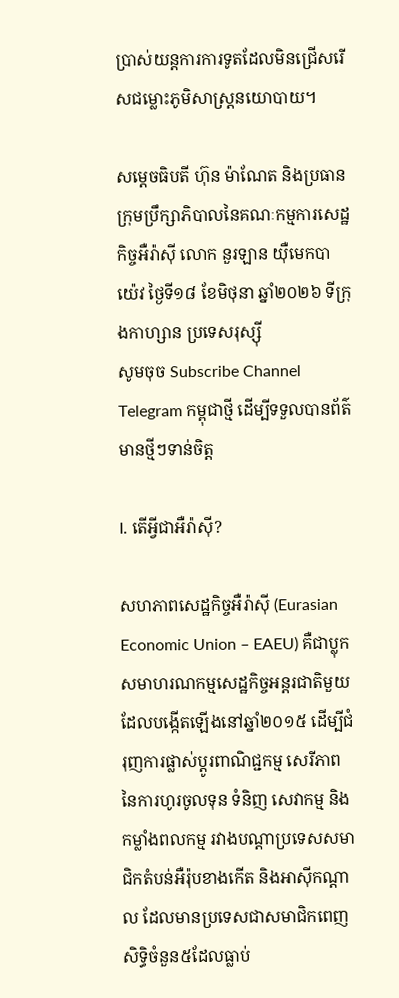ប្រាស់យន្តការការទូតដែលមិនជ្រើសរើសជម្លោះភូមិសាស្ត្រនយោបាយ។

សម្ដេចធិបតី ហ៊ុន ម៉ាណែត និងប្រធានក្រុមប្រឹក្សាភិបាលនៃគណៈកម្មការសេដ្ឋកិច្ចអឺរ៉ាស៊ី លោក នួរឡាន យ៉ឺមេកបាយ៉េវ ថ្ងៃទី១៨ ខែមិថុនា ឆ្នាំ២០២៦ ទីក្រុងកាហ្សាន ប្រទេសរុស្ស៊ី
សូមចុច Subscribe Channel Telegram កម្ពុជាថ្មី ដើម្បីទទួលបានព័ត៌មានថ្មីៗទាន់ចិត្ត

I. តើអ្វីជាអឺរ៉ាស៊ី?

សហភាពសេដ្ឋកិច្ចអឺរ៉ាស៊ី (Eurasian Economic Union – EAEU) គឺជាប្លុកសមាហរណកម្មសេដ្ឋកិច្ចអន្តរជាតិមួយដែលបង្កើតឡើងនៅឆ្នាំ២០១៥ ដើម្បីជំរុញការផ្លាស់ប្ដូរពាណិជ្ជកម្ម សេរីភាពនៃការហូរចូលទុន ទំនិញ សេវាកម្ម និងកម្លាំងពលកម្ម រវាងបណ្ដាប្រទេសសមាជិកតំបន់អឺរ៉ុបខាងកើត និងអាស៊ីកណ្ដាល ដែលមានប្រទេសជាសមាជិកពេញសិទ្ធិចំនួន៥ដែលធ្លាប់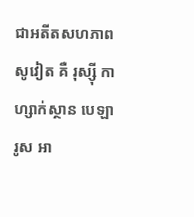ជាអតីតសហភាពសូវៀត គឺ រុស្ស៊ី កាហ្សាក់ស្ថាន បេឡារូស អា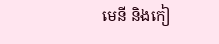មេនី និងកៀ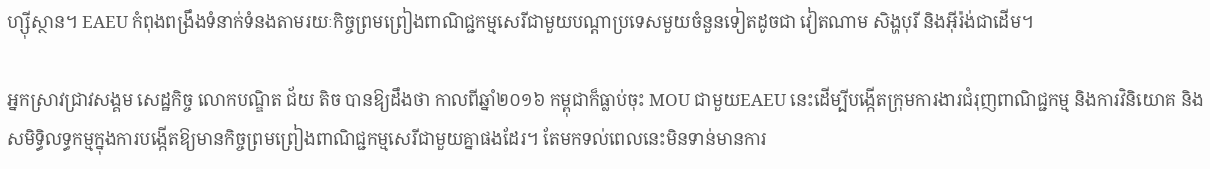ហ្ស៊ីស្ថាន។ EAEU កំពុងពង្រឹងទំនាក់ទំនងតាមរយៈកិច្ចព្រមព្រៀងពាណិជ្ជកម្មសេរីជាមួយបណ្ដាប្រទេសមួយចំនួនទៀតដូចជា វៀតណាម សិង្ហបុរី និងអ៊ីរ៉ង់ជាដើម។

អ្នកស្រាវជ្រាវសង្គម សេដ្ឋកិច្ច លោកបណ្ឌិត ជ័យ តិច បានឱ្យដឹងថា កាលពីឆ្នាំ២០១៦ កម្ពុជាក៏ធ្លាប់ចុះ MOU ជាមួយEAEU នេះដើម្បីបង្កើតក្រុមការងារជំរុញពាណិជ្ជកម្ម និងការវិនិយោគ និងសមិទ្ធិលទ្ធកម្មក្នុងការបង្កើតឱ្យមានកិច្ចព្រមព្រៀងពាណិជ្ជកម្មសេរីជាមួយគ្នាផងដែរ។ តែមកទល់ពេលនេះមិនទាន់មានការ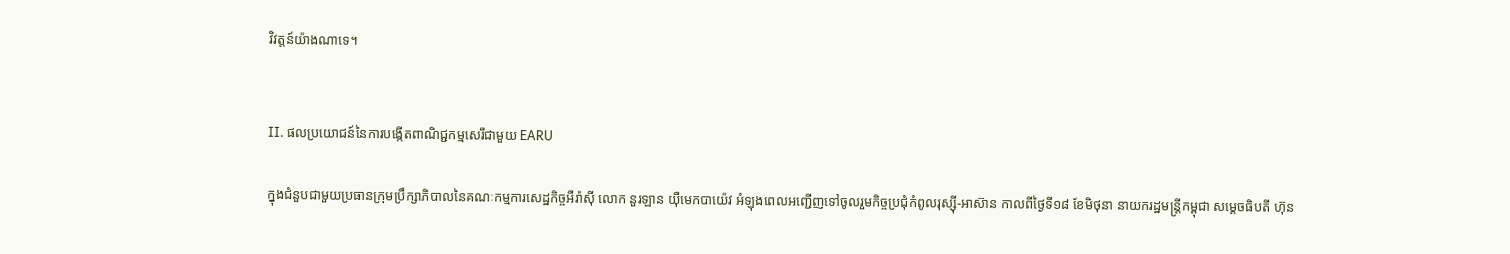វិវត្តន៍យ៉ាងណាទេ។


II. ផលប្រយោជន៍នៃការបង្កើតពាណិជ្ជកម្មសេរីជាមួយ EARU

ក្នុងជំនួបជាមួយប្រធានក្រុមប្រឹក្សាភិបាលនៃគណៈកម្មការសេដ្ឋកិច្ចអឺរ៉ាស៊ី លោក នួរឡាន យ៉ឺមេកបាយ៉េវ អំឡុងពេលអញ្ជើញទៅចូលរួមកិច្ចប្រជុំកំពូលរុស្ស៊ី-អាស៊ាន កាលពីថ្ងៃទី១៨ ខែមិថុនា នាយករដ្ឋមន្ត្រីកម្ពុជា សម្ដេចធិបតី ហ៊ុន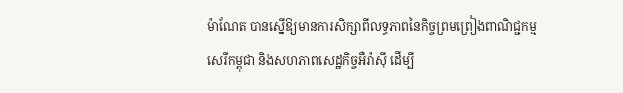ម៉ាណែត បានស្នើឱ្យមានការសិក្សាពីលទ្ធភាពនៃកិច្ចព្រមព្រៀងពាណិជ្ជកម្មសេរីកម្ពុជា និងសហភាពសេដ្ឋកិច្ចអឺរ៉ាស៊ី ដើម្បី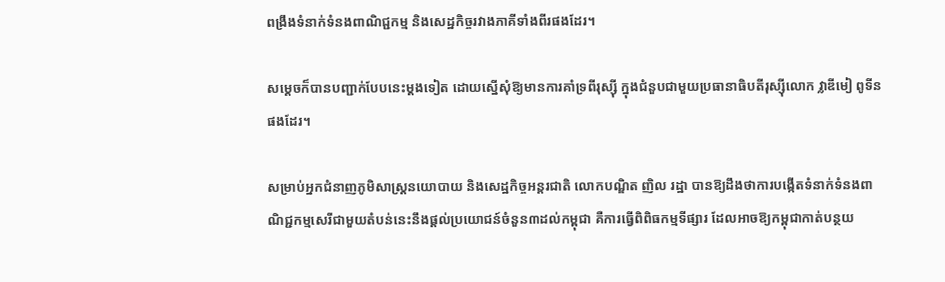ពង្រឹងទំនាក់ទំនងពាណិជ្ជកម្ម និងសេដ្ឋកិច្ចរវាងភាគីទាំងពីរផងដែរ។

សម្ដេចក៏បានបញ្ជាក់បែបនេះម្ដងទៀត ដោយស្នើសុំឱ្យមានការគាំទ្រពីរុស្ស៊ី ក្នុងជំនួបជាមួយប្រធានាធិបតីរុស្ស៊ីលោក វ្លាឌីមៀ ពូទីន ផងដែរ។

សម្រាប់អ្នកជំនាញភូមិសាស្ត្រនយោបាយ និងសេដ្ឋកិច្ចអន្តរជាតិ លោកបណ្ឌិត ញិល រដ្ឋា បានឱ្យដឹងថាការបង្កើតទំនាក់ទំនងពាណិជ្ជកម្មសេរីជាមួយតំបន់នេះនឹងផ្ដល់ប្រយោជន៍ចំនួន៣ដល់កម្ពុជា គឺការធ្វើពិពិធកម្មទីផ្សារ ដែលអាចឱ្យកម្ពុជាកាត់បន្ថយ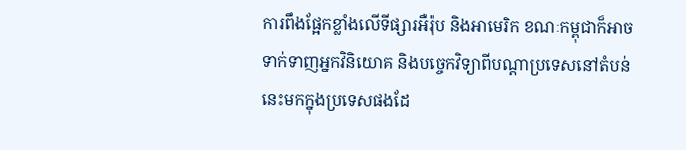ការពឹងផ្អែកខ្លាំងលើទីផ្សារអឺរ៉ុប និងអាមេរិក ខណៈកម្ពុជាក៏អាចទាក់ទាញអ្នកវិនិយោគ និងបច្ចេកវិទ្យាពីបណ្ដាប្រទេសនៅតំបន់នេះមកក្នុងប្រទេសផងដែ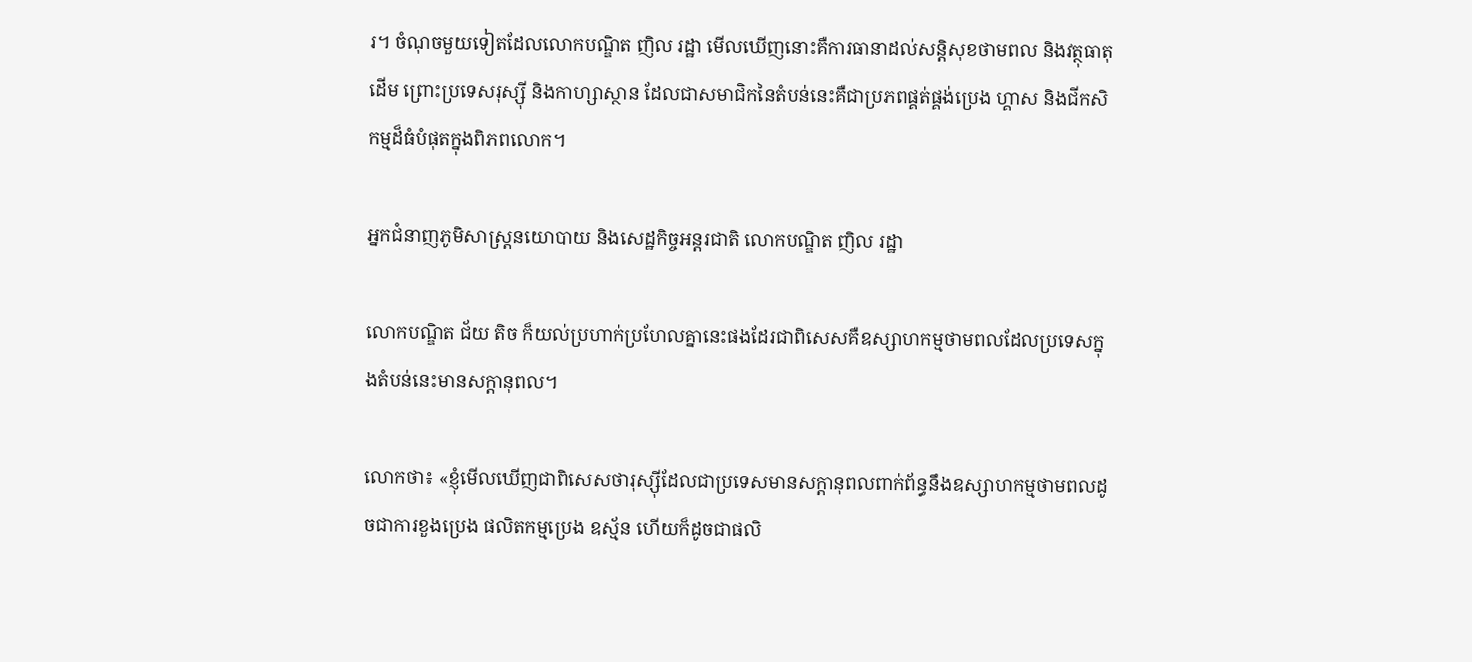រ។ ចំណុចមួយទៀតដែលលោកបណ្ឌិត ញិល រដ្ឋា មើលឃើញនោះគឺការធានាដល់សន្តិសុខថាមពល និងវត្ថុធាតុដើម ព្រោះប្រទេសរុស្ស៊ី និងកាហ្សាស្ថាន ដែលជាសមាជិកនៃតំបន់នេះគឺជាប្រភពផ្គត់ផ្គង់ប្រេង ហ្គាស និងជីកសិកម្មដ៏ធំបំផុតក្នុងពិភពលោក។

អ្នកជំនាញភូមិសាស្ត្រនយោបាយ និងសេដ្ឋកិច្ចអន្តរជាតិ លោកបណ្ឌិត ញិល រដ្ឋា

លោកបណ្ឌិត ជ័យ តិច ក៏យល់ប្រហាក់ប្រហែលគ្នានេះផងដែរជាពិសេសគឺឧស្សាហកម្មថាមពលដែលប្រទេសក្នុងតំបន់នេះមានសក្ដានុពល។

លោកថា៖ «ខ្ញុំមើលឃើញជាពិសេសថារុស្ស៊ីដែលជាប្រទេសមានសក្ដានុពលពាក់ព័ន្ធនឹងឧស្សាហកម្មថាមពលដូចជាការខួងប្រេង ផលិតកម្មប្រេង ឧស្ម័ន ហើយក៏ដូចជាផលិ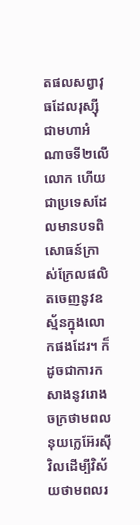តផលសព្វាវុធដែលរុស្ស៊ីជាមហាអំណាចទី២លើលោក ហើយជាប្រទេសដែលមានបទពិសោធន៍ក្រាស់ក្រែលផលិតចេញនូវឧស្ម័នក្នុងលោកផងដែរ។ ក៏ដូចជាការកសាងនូវរោងចក្រថាមពលនុយក្លេអ៊ែរស៊ីវិលដើម្បីវិស័យថាមពលរ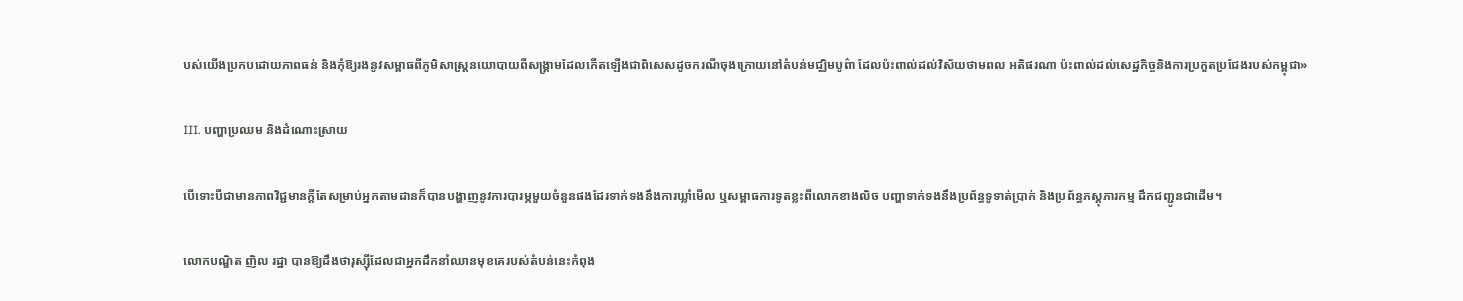បស់យើងប្រកបដោយភាពធន់ និងកុំឱ្យរងនូវសម្ពាធពីភូមិសាស្ត្រនយោបាយពីសង្គ្រាមដែលកើតឡើងជាពិសេសដូចករណីចុងក្រោយនៅតំបន់មជ្ឈិមបូព៌ា ដែលប៉ះពាល់ដល់វិស័យថាមពល អតិផរណា ប៉ះពាល់ដល់សេដ្ឋកិច្ចនិងការប្រកួតប្រជែងរបស់កម្ពុជា»

III. បញ្ហាប្រឈម និងដំណោះស្រាយ

បើទោះបីជាមានភាពវិជ្ជមានក្ដីតែសម្រាប់អ្នកតាមដានក៏បានបង្ហាញនូវការបារម្ភមួយចំនួនផងដែរទាក់ទងនឹងការឃ្លាំមើល ឬសម្ពាធការទូតខ្លះពីលោកខាងលិច បញ្ហាទាក់ទងនឹងប្រព័ន្ធទូទាត់ប្រាក់ និងប្រព័ន្ធភស្តុភារកម្ម ដឹកជញ្ជូនជាដើម។

លោកបណ្ឌិត ញិល រដ្ឋា បានឱ្យដឹងថារុស្ស៊ីដែលជាអ្នកដឹកនាំឈានមុខគេរបស់តំបន់នេះកំពុង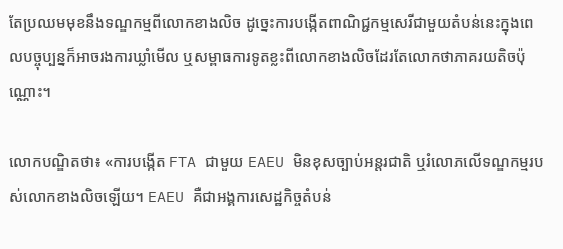តែប្រឈមមុខនឹងទណ្ឌកម្មពីលោកខាងលិច ដូច្នេះការបង្កើតពាណិជ្ជកម្មសេរីជាមួយតំបន់នេះក្នុងពេលបច្ចុប្បន្នក៏អាចរងការឃ្លាំមើល ឬសម្ពាធការទូតខ្លះពីលោកខាងលិចដែរតែលោកថាភាគរយតិចប៉ុណ្ណោះ។

លោកបណ្ឌិតថា៖ «ការបង្កើត FTA ជាមួយ EAEU មិនខុសច្បាប់អន្តរជាតិ ឬរំលោភលើទណ្ឌកម្មរបស់លោកខាងលិចឡើយ។ EAEU គឺជាអង្គការសេដ្ឋកិច្ចតំបន់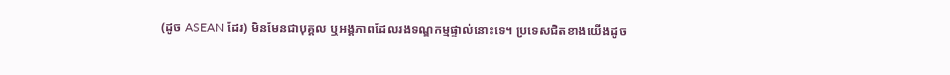(ដូច ASEAN ដែរ) មិនមែនជាបុគ្គល ឬអង្គភាពដែលរងទណ្ឌកម្មផ្ទាល់នោះទេ។ ប្រទេសជិតខាងយើងដូច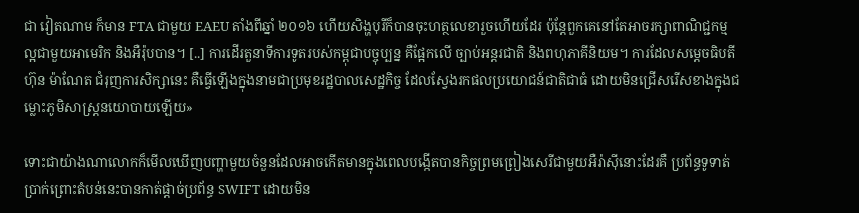ជា វៀតណាម ក៏មាន FTA ជាមួយ EAEU តាំងពីឆ្នាំ ២០១៦ ហើយសិង្ហបុរីក៏បានចុះហត្ថលេខារួចហើយដែរ ប៉ុន្តែពួកគេនៅតែអាចរក្សាពាណិជ្ជកម្មល្អជាមួយអាមេរិក និងអឺរ៉ុបបាន។ [..] ការដើរតួនាទីការទូតរបស់កម្ពុជាបច្ចុប្បន្ន គឺផ្អែកលើ ច្បាប់អន្តរជាតិ និងពហុភាគីនិយម។ ការដែលសម្ដេចធិបតី ហ៊ុន ម៉ាណែត ជំរុញការសិក្សានេះ គឺធ្វើឡើងក្នុងនាមជាប្រមុខរដ្ឋបាលសេដ្ឋកិច្ច ដែលស្វែងរកផលប្រយោជន៍ជាតិជាធំ ដោយមិនជ្រើសរើសខាងក្នុងជម្លោះភូមិសាស្ត្រនយោបាយឡើយ»

ទោះជាយ៉ាងណាលោកក៏មើលឃើញបញ្ហាមួយចំនួនដែលអាចកើតមានក្នុងពេលបង្កើតបានកិច្ចព្រមព្រៀងសេរីជាមួយអឺរ៉ាស៊ីនោះដែរគឺ ប្រព័ន្ធទូទាត់ប្រាក់ព្រោះតំបន់នេះបានកាត់ផ្ដាច់ប្រព័ន្ធ SWIFT ដោយមិន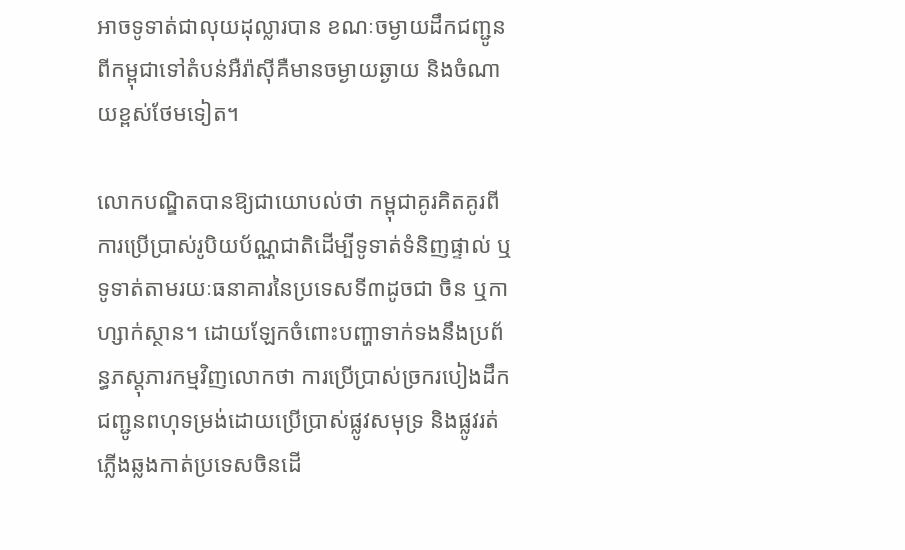អាចទូទាត់ជាលុយដុល្លារបាន ខណៈចម្ងាយដឹកជញ្ជូនពីកម្ពុជាទៅតំបន់អឺរ៉ាស៊ីគឺមានចម្ងាយឆ្ងាយ និងចំណាយខ្ពស់ថែមទៀត។

លោកបណ្ឌិតបានឱ្យជាយោបល់ថា កម្ពុជាគូរគិតគូរពីការប្រើប្រាស់រូបិយប័ណ្ណជាតិដើម្បីទូទាត់ទំនិញផ្ទាល់ ឬទូទាត់តាមរយៈធនាគារនៃប្រទេសទី៣ដូចជា ចិន ឬកាហ្សាក់ស្ថាន។ ដោយឡែកចំពោះបញ្ហាទាក់ទងនឹងប្រព័ន្ធភស្តុភារកម្មវិញលោកថា ការប្រើប្រាស់ច្រករបៀងដឹកជញ្ជូនពហុទម្រង់ដោយប្រើប្រាស់ផ្លូវសមុទ្រ និងផ្លូវរត់ភ្លើងឆ្លងកាត់ប្រទេសចិនដើ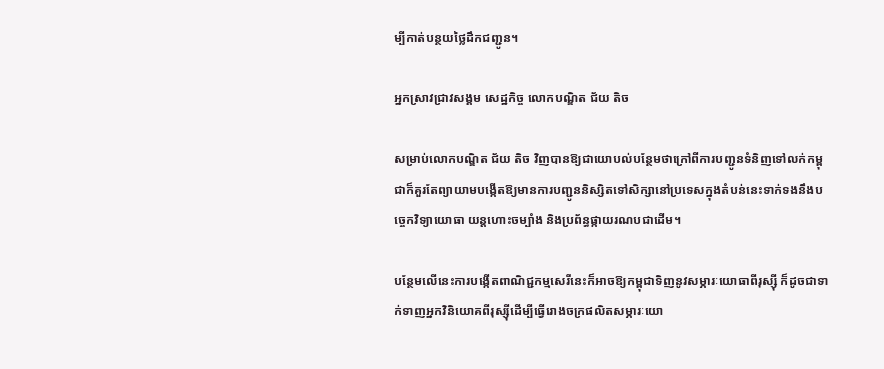ម្បីកាត់បន្ថយថ្លៃដឹកជញ្ជូន។

អ្នកស្រាវជ្រាវសង្គម សេដ្ឋកិច្ច លោកបណ្ឌិត ជ័យ តិច

សម្រាប់លោកបណ្ឌិត ជ័យ តិច វិញបានឱ្យជាយោបល់បន្ថែមថាក្រៅពីការបញ្ជូនទំនិញទៅលក់កម្ពុជាក៏គួរតែព្យាយាមបង្កើតឱ្យមានការបញ្ជូននិស្សិតទៅសិក្សានៅប្រទេសក្នុងតំបន់នេះទាក់ទងនឹងបច្ចេកវិទ្យាយោធា យន្តហោះចម្បាំង និងប្រព័ន្ធផ្កាយរណបជាដើម។

បន្ថែមលើនេះការបង្កើតពាណិជ្ជកម្មសេរីនេះក៏អាចឱ្យកម្ពុជាទិញនូវសម្ភារៈយោធាពីរុស្ស៊ី ក៏ដូចជាទាក់ទាញអ្នកវិនិយោគពីរុស្ស៊ីដើម្បីធ្វើរោងចក្រផលិតសម្ភារៈយោ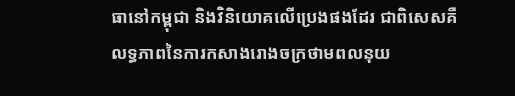ធានៅកម្ពុជា និងវិនិយោគលើប្រេងផងដែរ ជាពិសេសគឺលទ្ធភាពនៃការកសាងរោងចក្រថាមពលនុយ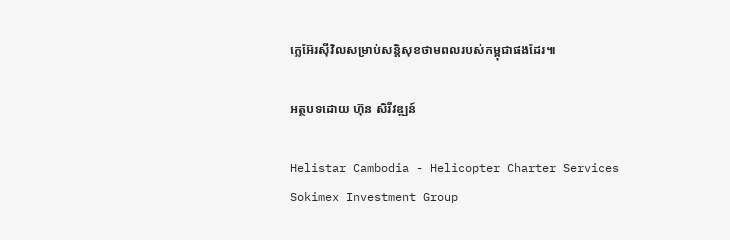ក្លេអ៊ែរស៊ីវិលសម្រាប់សន្តិសុខថាមពលរបស់កម្ពុជាផងដែរ៕

អត្ថបទដោយ ហ៊ុន សិរីវឌ្ឍន៍

Helistar Cambodia - Helicopter Charter Services
Sokimex Investment Group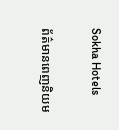Sokha Hotels

ព័ត៌មានពេញនិយម